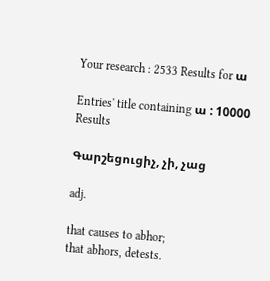Your research : 2533 Results for ա

Entries' title containing ա : 10000 Results

Գարշեցուցիչ, չի, չաց

adj.

that causes to abhor;
that abhors, detests.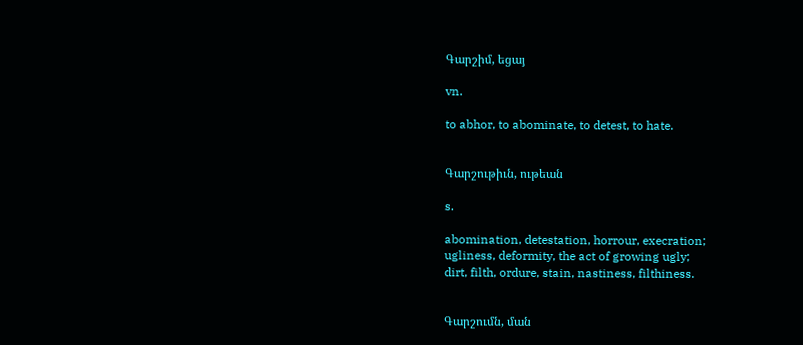Գարշիմ, եցայ

vn.

to abhor, to abominate, to detest, to hate.


Գարշութիւն, ութեան

s.

abomination, detestation, horrour, execration;
ugliness, deformity, the act of growing ugly;
dirt, filth, ordure, stain, nastiness, filthiness.


Գարշումն, ման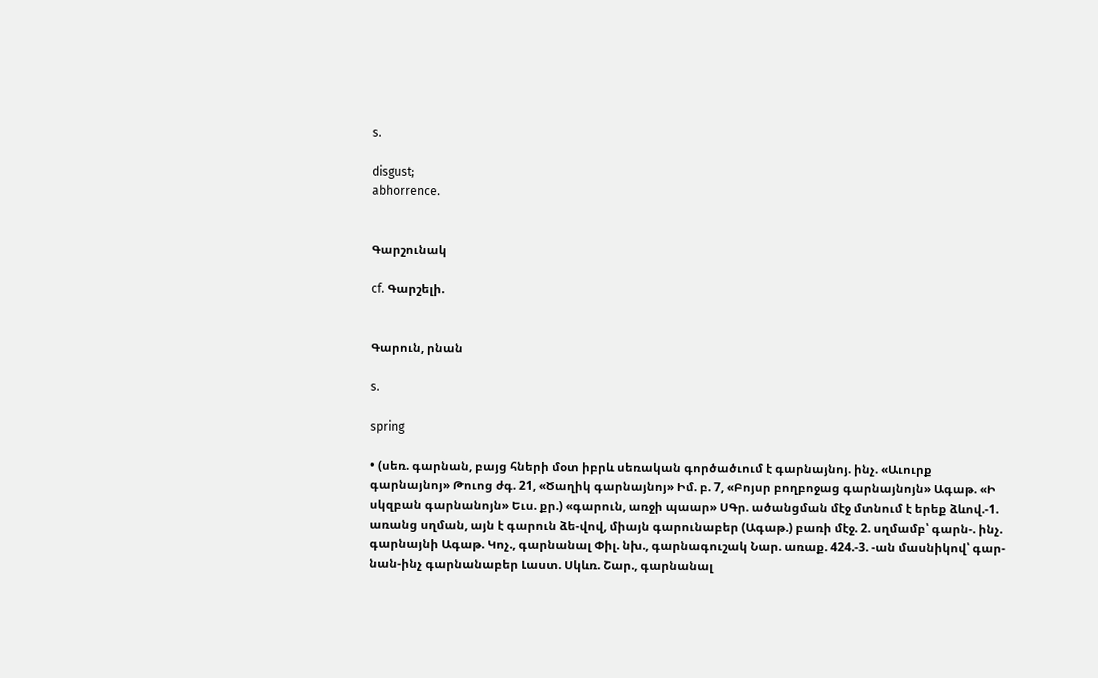s.

disgust;
abhorrence.


Գարշունակ

cf. Գարշելի.


Գարուն, րնան

s.

spring

• (սեռ. գարնան, բայց հների մօտ իբրև սեռական գործածւում է գարնայնոյ. ինչ. «Աւուրք գարնայնոյ» Թուոց ժգ. 21, «Ծաղիկ գարնայնոյ» Իմ. բ. 7, «Բոյսր բողբոջաց գարնայնոյն» Ագաթ. «Ի սկզբան գարնանոյն» Եւս. քր.) «գարուն, առջի պաար» ՍԳր. ածանցման մէջ մտնում է երեք ձևով.-1. առանց սղման, այն է գարուն ձե-վով, միայն գարունաբեր (Ագաթ.) բառի մէջ. 2. սղմամբ՝ գարն-. ինչ. գարնայնի Ագաթ. Կոչ., գարնանալ Փիլ. նխ., գարնագուշակ Նար. առաք. 424.-3. -ան մասնիկով՝ գար-նան-ինչ գարնանաբեր Լաստ. Սկևռ. Շար., գարնանալ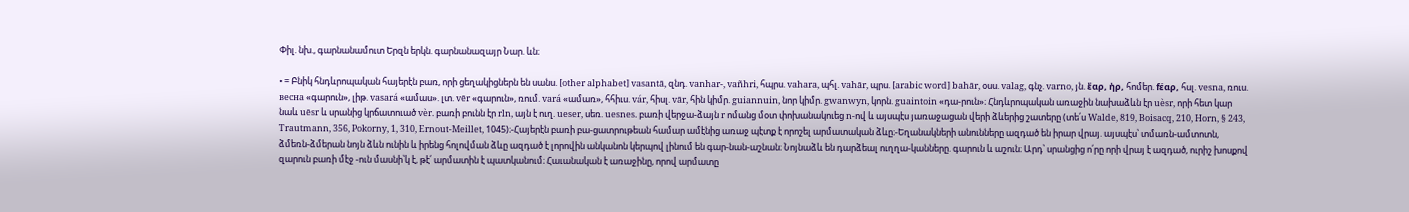Փիլ. նխ., գարնանամուտ Երզն երկն. գարնանազայր Նար. ևն։

• = Բնիկ հնդևրոպական հայերէն բառ, որի ցեղակիցներն են սանս. [other alphabet] vasantā, զնդ. vanhar-, vañhri, հպրս. vahara, պհլ. vahār, պրս. [arabic word] bahār, օսս. valag, գնչ. varno, յն. ἔαρ, ἠρ, հոմեր. fέαρ, հսլ. vesna, ռուս. вecнa «գարուն», լիթ. vasará «ամաս». լտ. vēr «գարուն», ռում. vará «ամառ», հհիւս. vár, հիսլ. vār, հին կիմր. guiannuin, նոր կիմր. gwanwуn, կորն. guaintoin «դա-րուն»։ Հնդևրոպական առաջին նախաձևն էր uèsr, որի հետ կար նաև uēsr և սրանից կրճատուած vèr. բառի բունն էր rln, այն է ուղ. ueser, սեռ. uesnes. բառի վերջա-ձայն r ոմանց մօտ փոխանակուեց n-ով և այսպէս յառաջացան վերի ձևերից շատերը (տե՛ս Walde, 819, Boisacq, 210, Horn, § 243, Trautmann, 356, Pokorny, 1, 310, Ernout-Meillet, 1045)։-Հայերէն բառի բա-ցատրութեան համար ամէնից առաջ պէտք է որոշել արմատական ձևը։-Եղանակների անունները ազդած են իրար վրայ. այսպէս՝ տմառն-ամտոտն, ձմեռն-ձմերան նոյն ձևն ունին և իրենց հոլովման ձևը ազդած է լորովին անկանոն կերպով լինում են գար-նան-աշնան։ Նոյնաձև են դարձեալ ուղղա-կանները. գարուն և աշուն։ Արդ՝ սրանցից ո՛րը որի վրայ է ազդած, ուրիշ խոսքով զարուն բառի մէջ -ուն մասնի՝կ է, թէ՛ արմատին է պատկանում։ Հաւանական է առաջինը, որով արմատը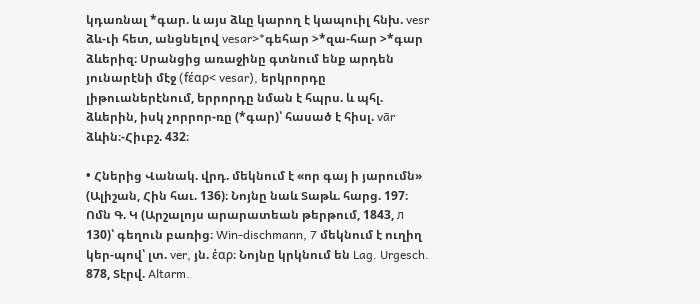կդառնալ *գար. և այս ձևը կարող է կապուիլ հնխ. vesr ձև-ւի հետ, անցնելով vesar>*գեհար >*զա-հար >*գար ձևերիզ։ Սրանցից առաջինը գտնում ենք արդեն յունարէնի մէջ (fέαρ< vesar), երկրորդը լիթուաներէնում, երրորդը նման է հպրս. և պհլ. ձևերին, իսկ չորրոր-ռը (*գար)՝ հասած է հիսլ. vār ձևին։-Հիւբշ. 432։

• Հներից Վանակ. վրդ. մեկնում է «որ գայ ի յարումն» (Ալիշան, Հին հաւ. 136)։ Նոյնը նաև Տաթև. հարց. 197։ Ոմն Գ. Կ (Արշալոյս արարատեան թերթում, 1843, л 130)՝ գեղուն բառից։ Win-dischmann, 7 մեկնում է ուղիղ կեր-պով՝ լտ. ver, յն. ἐαρ։ Նոյնը կրկնում են Lag. Urgesch. 878, Տէրվ. Altarm.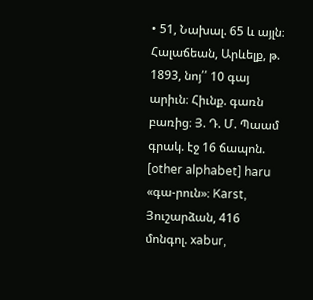• 51, Նախալ. 65 և այլն։ Հալաճեան, Արևելք, թ. 1893, նոյ՛՛ 10 գայ արիւն։ Հիւնք. գառն բառից։ Յ. Դ. Մ. Պաամ գրակ. էջ 16 ճապոն. [other alphabet] haru «գա-րուն»։ Karst, Յուշարձան, 416 մոնգոլ. xabur,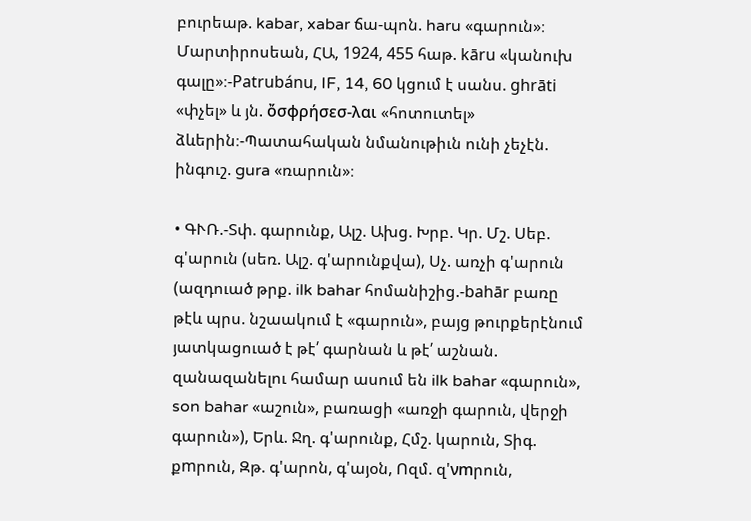բուրեաթ. kabar, xabar ճա-պոն. haru «գարուն»։ Մարտիրոսեան, ՀԱ, 1924, 455 հաթ. kāru «կանուխ գալը»։-Patrubánu, IF, 14, 60 կցում է սանս. ghrāti «փչել» և յն. ὄσφρήσεσ-λαι «հոտուտել» ձևերին։-Պատահական նմանութիւն ունի չեչէն. ինգուշ. gura «ռարուն»։

• ԳՒՌ.-Տփ. գարունք, Ալշ. Ախց. Խրբ. Կր. Մշ. Սեբ. գ'արուն (սեռ. Ալշ. գ'արունքվա), Սչ. առչի գ'արուն (ազդուած թրք. ilk bahar հոմանիշից.-bahār բառը թէև պրս. նշաակում է «գարուն», բայց թուրքերէնում յատկացուած է թէ՛ գարնան և թէ՛ աշնան. զանազանելու համար ասում են ilk bahar «գարուն», son bahar «աշուն», բառացի «առջի գարուն, վերջի գարուն»), Երև. Ջղ. գ'արունք, Հմշ. կարուն, Տիգ. քmրուն, Զթ. գ'արոն, գ'այօն, Ոզմ. զ'νmրուն,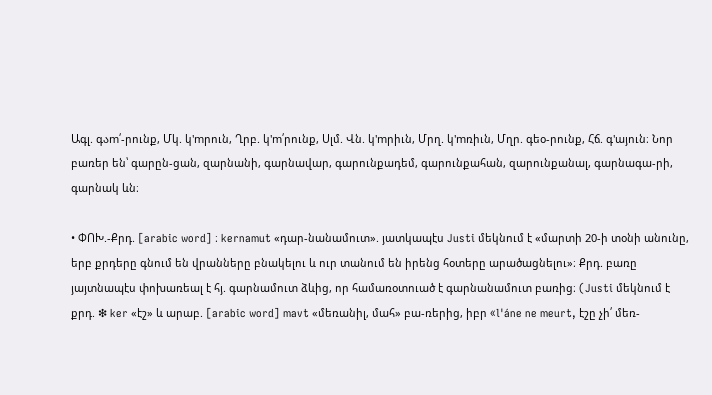Ագլ. գაm՛-րունք, Մկ. կ'mրուն, Ղրբ. կ'm՛րունք, Սլմ. Վն. կ'mրիւն, Մրղ. կ'mռիւն, Մղր. գեօ-րունք, Հճ. գ'այուն։ Նոր բառեր են՝ գարըն-ցան, զարնանի, գարնավար, գարունքադեմ, գարունքահան, զարունքանալ, գարնագա-րի, գարնակ ևն։

• ՓՈԽ.-Քրդ. [arabic word] ։ kernamut «դար-նանամուտ». յատկապէս Justi մեկնում է «մարտի 20-ի տօնի անունը, երբ քրդերը գնում են վրանները բնակելու և ուր տանում են իրենց հօտերը արածացնելու»։ Քրդ. բառը յայտնապէս փոխառեալ է հյ. գարնամուտ ձևից, որ համառօտուած է գարնանամուտ բառից։ (Justi մեկնում է քրդ. ❇ ker «էշ» և արաբ. [arabic word] mavt «մեռանիլ, մահ» բա-ռերից, իբր «l'áne ne meurt, էշը չի՛ մեռ-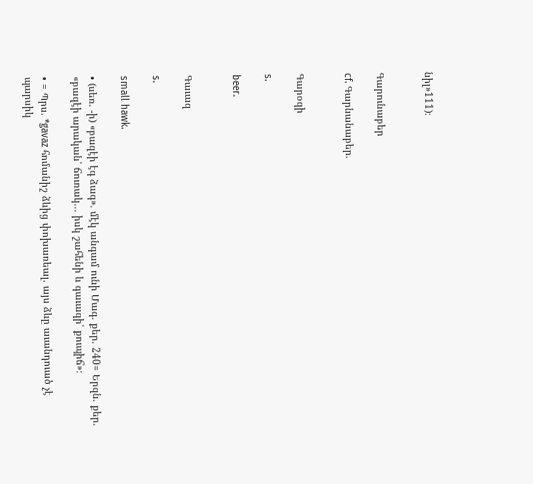նիլ»111)։


Գարունաբեր

cf. Գարնանաբեր.


Գարօզի

s.

beer.


Գաւազ

s.

small hawk.

• (սեռ. -ի) «բազէի էգ ձագ». մէկ անգամ ունի Մագ. քեր. 240= Երզն. քեր. «բազէի արական՝ ճուռակ... իսկ շահենի և գաւազի՝ քուպիճ»։

• = Պրս. *gavaz հոմանիշ ձևից փոխառեալ. այս ձևը աւանդուած չէ պարսիկ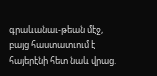գրաևանաւ-թեան մէջ, բայց հաստատւում է հայերէնի հետ նաև վրաց.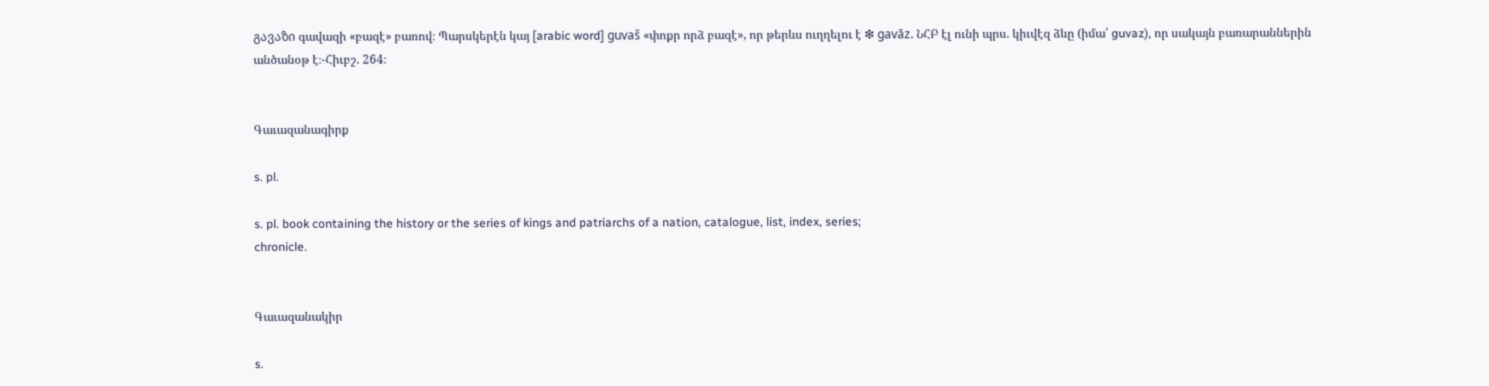გავაზი գավազի «բազէ» բառով։ Պարսկերէն կայ [arabic word] guvaš «փոքր որձ բազէ», որ թերևս ուղղելու է ❇ gavāz. ՆՀԲ էլ ունի պրս. կիւվէզ ձևը (իմա՛ guvaz), որ սակայն բառարաններին անծանօթ է։-Հիւբշ. 264։


Գաւազանագիրք

s. pl.

s. pl. book containing the history or the series of kings and patriarchs of a nation, catalogue, list, index, series;
chronicle.


Գաւազանակիր

s.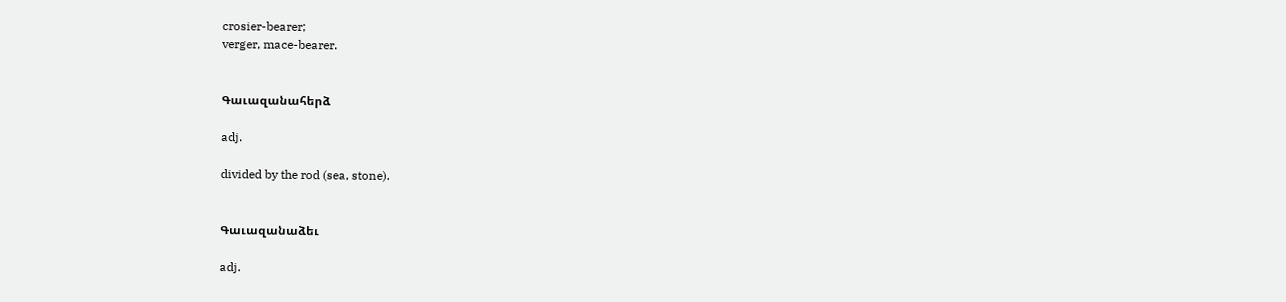crosier-bearer;
verger, mace-bearer.


Գաւազանահերձ

adj.

divided by the rod (sea, stone).


Գաւազանաձեւ

adj.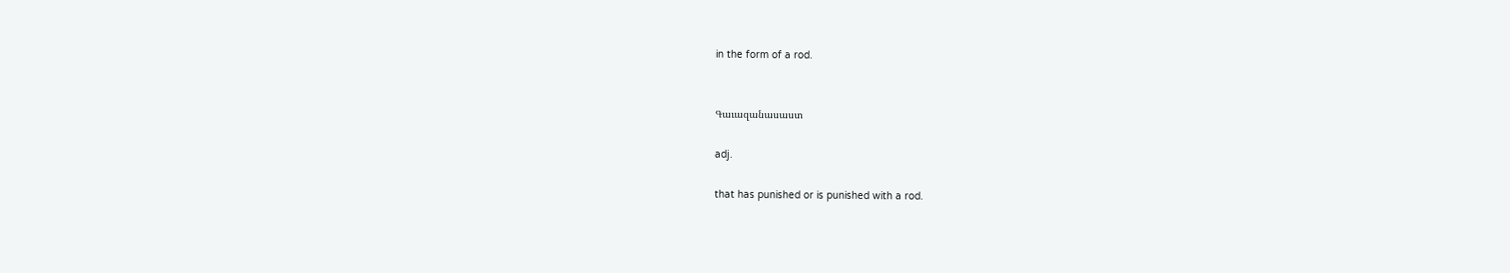in the form of a rod.


Գաւազանասաստ

adj.

that has punished or is punished with a rod.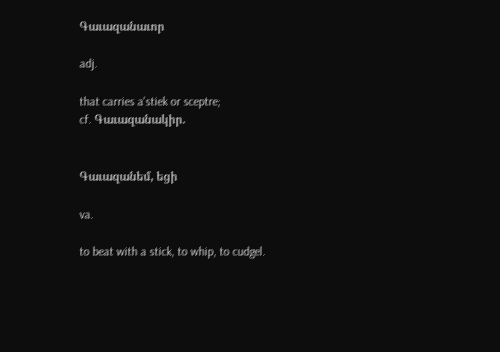Գաւազանաւոր

adj.

that carries a'stiek or sceptre;
cf. Գաւազանակիր.


Գաւազանեմ, եցի

va.

to beat with a stick, to whip, to cudgel.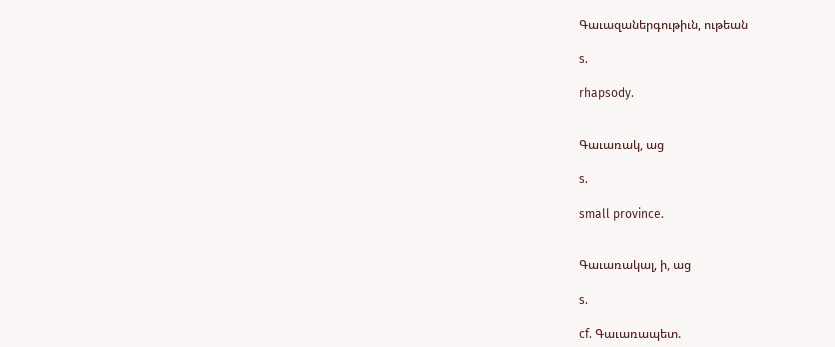Գաւազաներգութիւն, ութեան

s.

rhapsody.


Գաւառակ, աց

s.

small province.


Գաւառակալ, ի, աց

s.

cf. Գաւառապետ.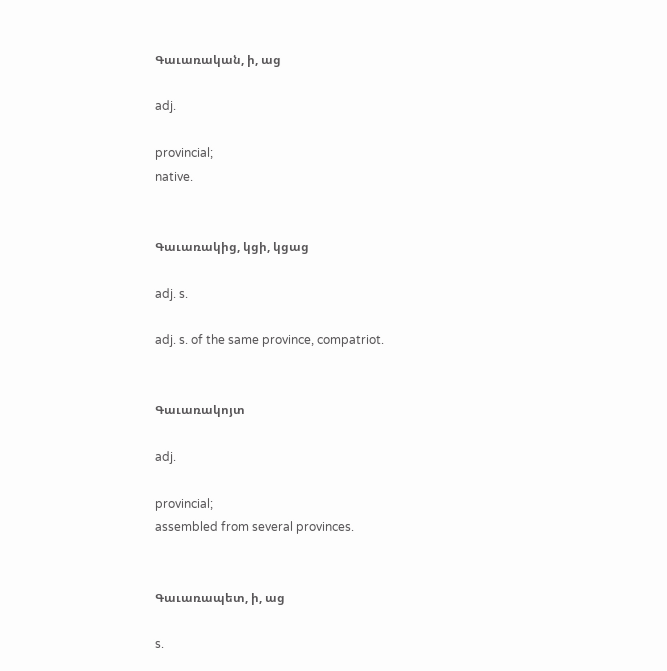Գաւառական, ի, աց

adj.

provincial;
native.


Գաւառակից, կցի, կցաց

adj. s.

adj. s. of the same province, compatriot.


Գաւառակոյտ

adj.

provincial;
assembled from several provinces.


Գաւառապետ, ի, աց

s.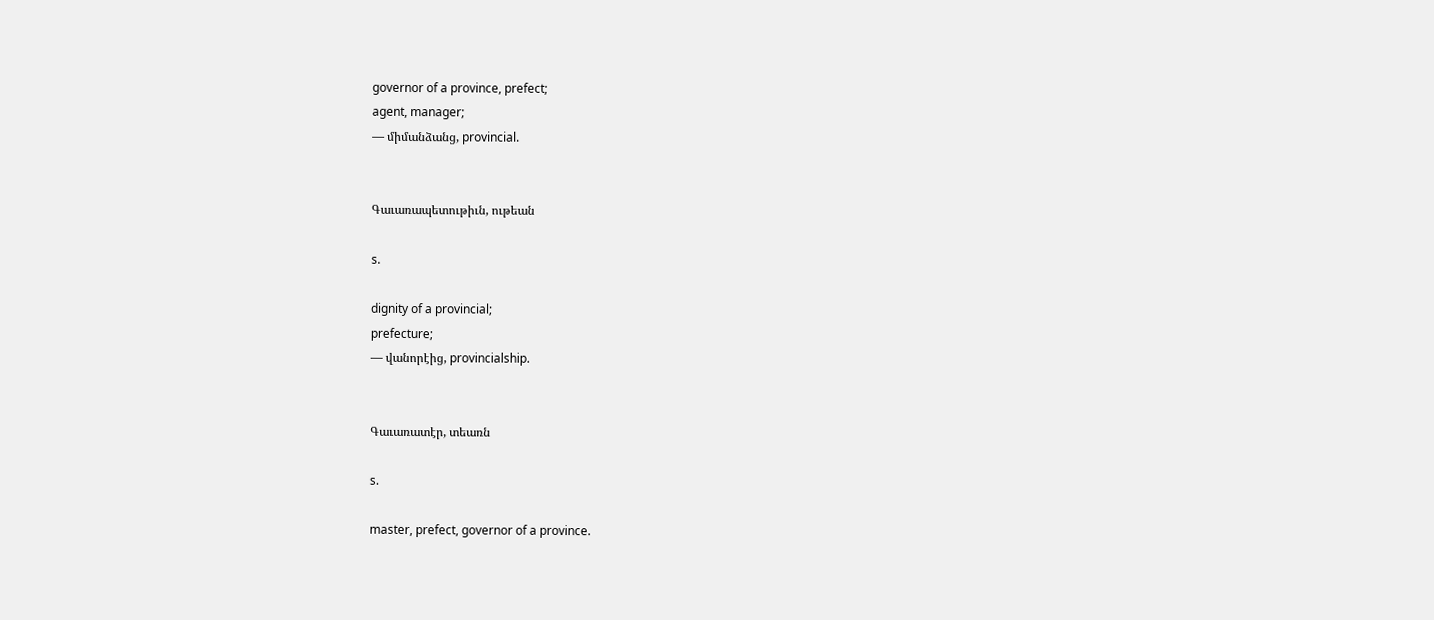governor of a province, prefect;
agent, manager;
— միմանձանց, provincial.


Գաւառապետութիւն, ութեան

s.

dignity of a provincial;
prefecture;
— վանորէից, provincialship.


Գաւառատէր, տեառն

s.

master, prefect, governor of a province.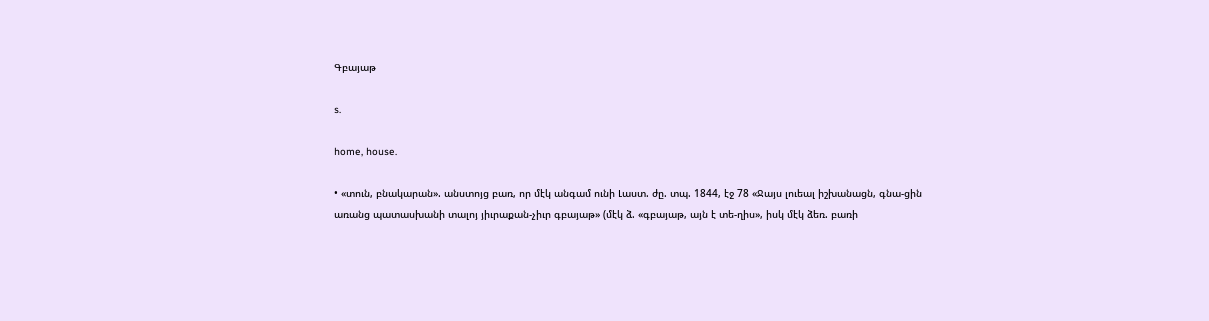Գբայաթ

s.

home, house.

• «տուն, բնակարան». անստոյց բառ, որ մէկ անգամ ունի Լաստ. ժը. տպ. 1844, էջ 78 «Ջայս լուեալ իշխանացն, գնա-ցին առանց պատասխանի տալոյ յիւրաքան-չիւր գբայաթ» (մէկ ձ. «գբայաթ, այն է տե-ղիս», իսկ մէկ ձեռ. բառի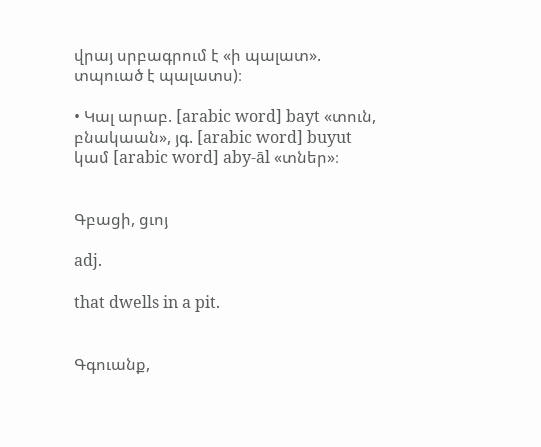վրայ սրբագրում է «ի պալատ». տպուած է պալատս)։

• Կալ արաբ. [arabic word] bayt «տուն, բնակաան», յգ. [arabic word] buyut կամ [arabic word] aby-āl «տներ»։


Գբացի, ցւոյ

adj.

that dwells in a pit.


Գգուանք,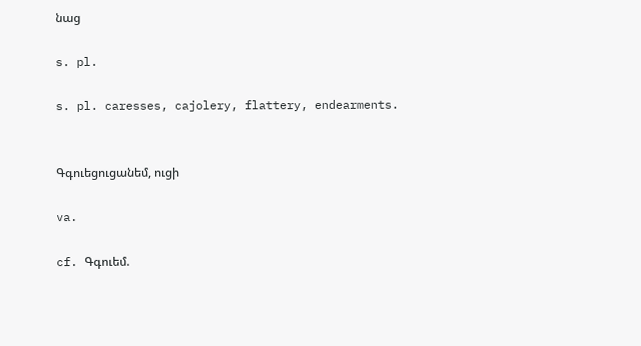նաց

s. pl.

s. pl. caresses, cajolery, flattery, endearments.


Գգուեցուցանեմ, ուցի

va.

cf. Գգուեմ.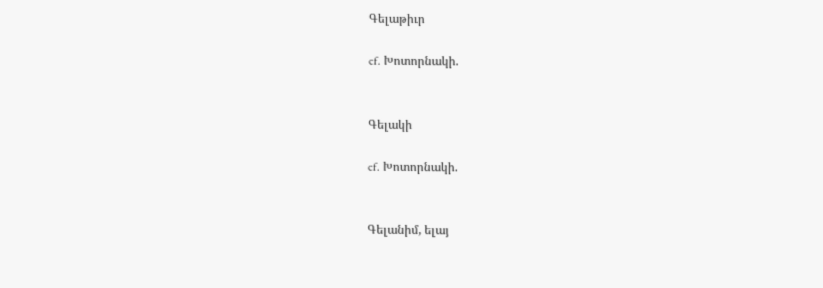Գելաթիւր

cf. Խոտորնակի.


Գելակի

cf. Խոտորնակի.


Գելանիմ, ելայ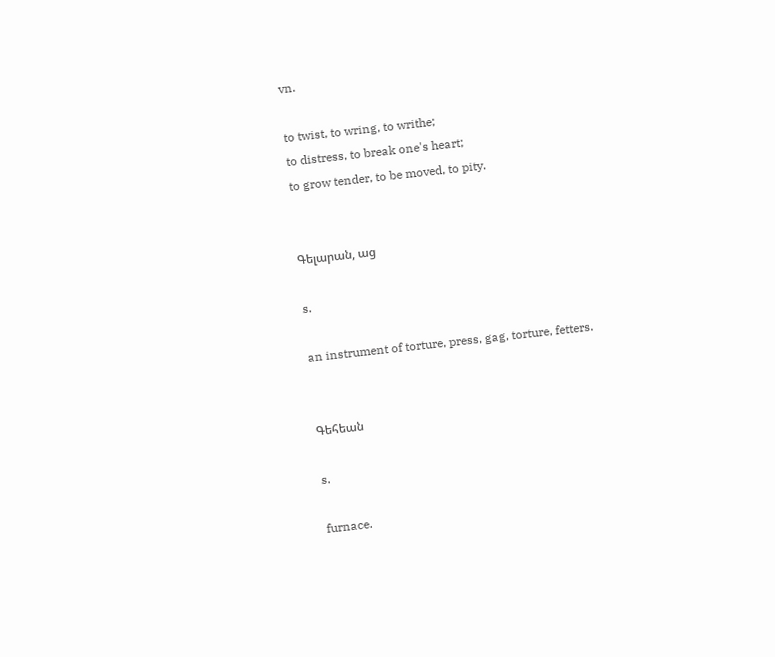vn.

to twist, to wring, to writhe;
to distress, to break one's heart;
to grow tender, to be moved, to pity.


Գելարան, աց

s.

an instrument of torture, press, gag, torture, fetters.


Գեհեան

s.

furnace.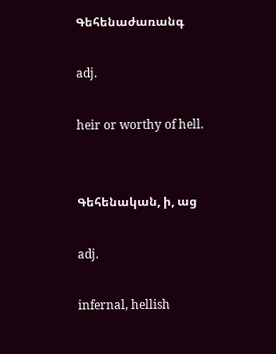Գեհենաժառանգ

adj.

heir or worthy of hell.


Գեհենական, ի, աց

adj.

infernal, hellish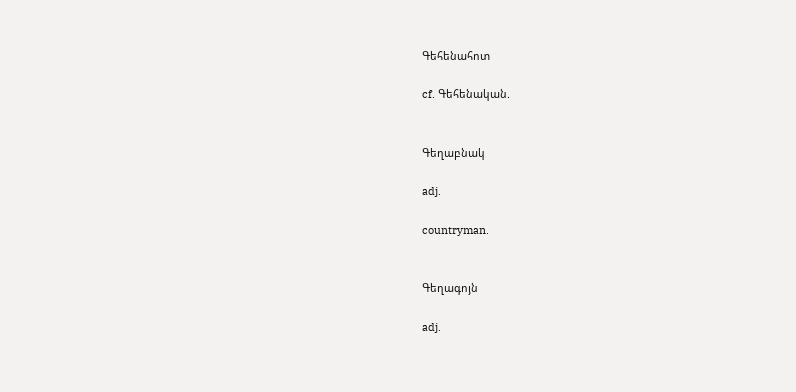Գեհենահոտ

cf. Գեհենական.


Գեղաբնակ

adj.

countryman.


Գեղագոյն

adj.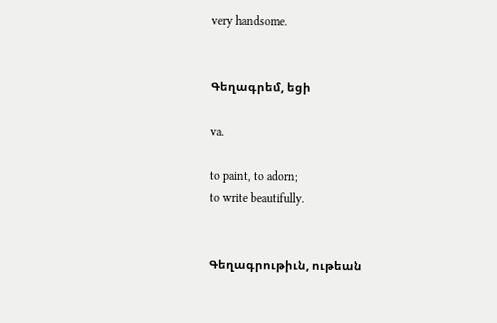very handsome.


Գեղագրեմ, եցի

va.

to paint, to adorn;
to write beautifully.


Գեղագրութիւն, ութեան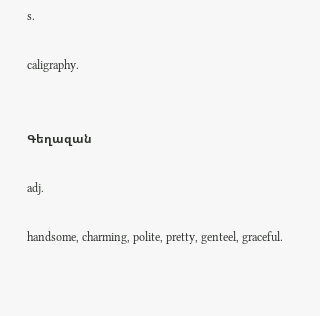s.

caligraphy.


Գեղազան

adj.

handsome, charming, polite, pretty, genteel, graceful.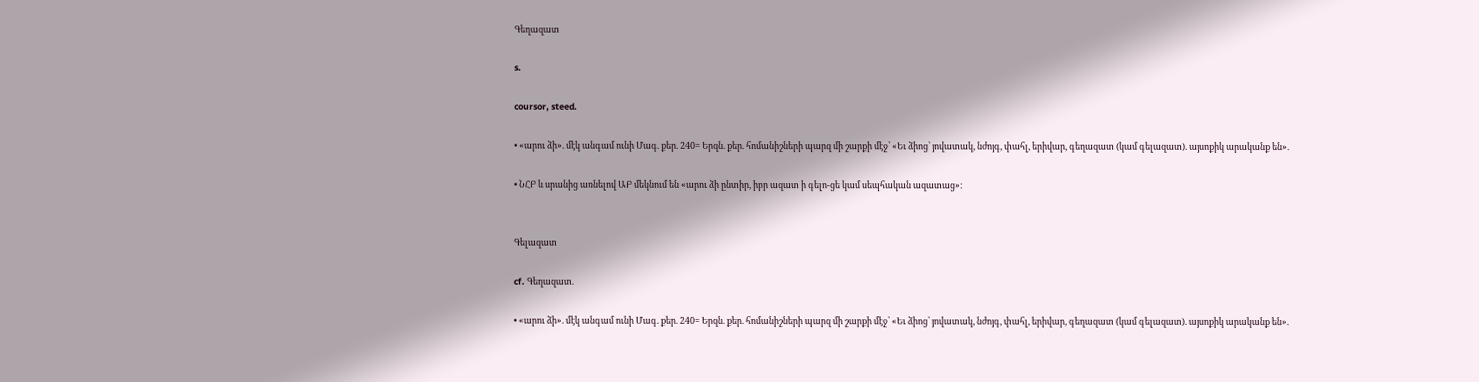Գեղազատ

s.

coursor, steed.

• «արու ձի». մէկ անգամ ունի Մագ. քեր. 240= Երզն. քեր. հոմանիշների պարզ մի շարքի մէջ՝ «Եւ ձիոց՝ յովատակ, նժոյգ, փահլ, երիվար, գեղազատ (կամ գելազատ). այսոքիկ արականք են».

• ՆՀԲ և սրանից առնելով ԱԲ մեկնում են «արու ձի ընտիր, իբր ազատ ի գելո-ցե կամ սեպհական ազատաց»։


Գելազատ

cf. Գեղազատ.

• «արու ձի». մէկ անգամ ունի Մագ. քեր. 240= Երզն. քեր. հոմանիշների պարզ մի շարքի մէջ՝ «Եւ ձիոց՝ յովատակ, նժոյգ, փահլ, երիվար, գեղազատ (կամ գելազատ). այսոքիկ արականք են».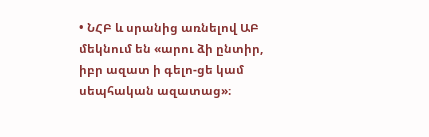• ՆՀԲ և սրանից առնելով ԱԲ մեկնում են «արու ձի ընտիր, իբր ազատ ի գելո-ցե կամ սեպհական ազատաց»։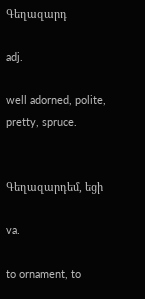Գեղազարդ

adj.

well adorned, polite, pretty, spruce.


Գեղազարդեմ, եցի

va.

to ornament, to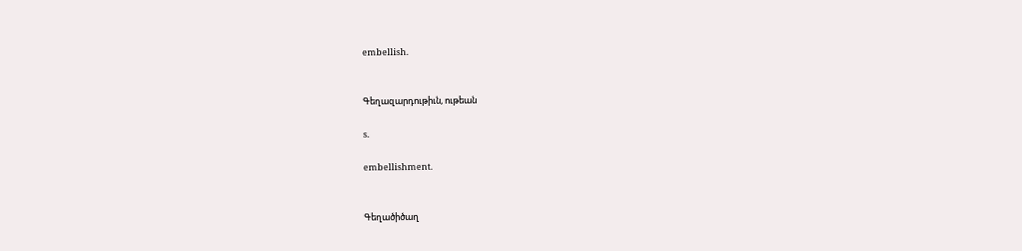embellish.


Գեղազարդութիւն, ութեան

s.

embellishment.


Գեղածիծաղ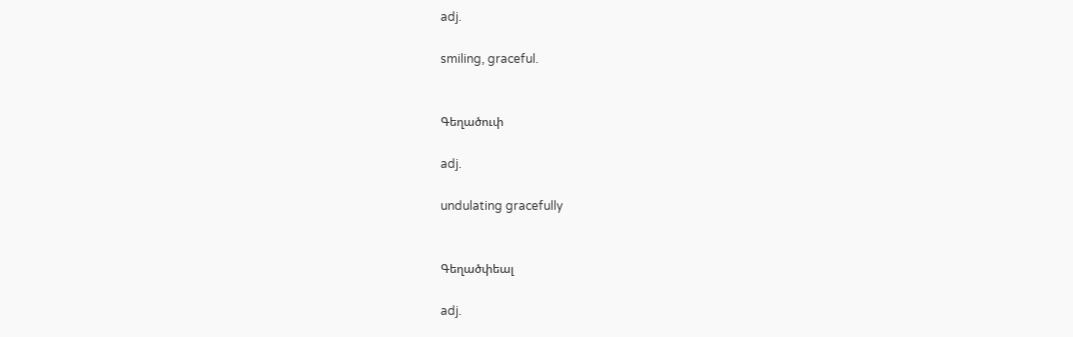adj.

smiling, graceful.


Գեղածուփ

adj.

undulating gracefully


Գեղածփեալ

adj.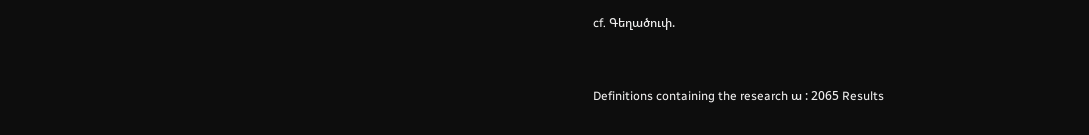cf. Գեղածուփ.


Definitions containing the research ա : 2065 Results